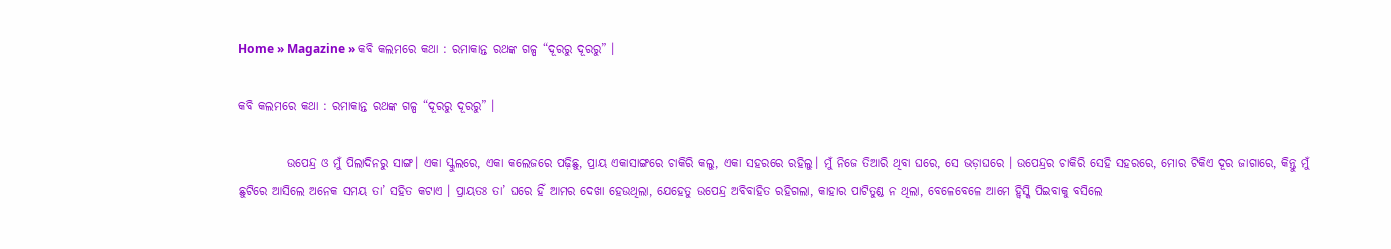Home » Magazine » କବି କଲମରେ କଥା : ରମାକାନ୍ତ ରଥଙ୍କ ଗଳ୍ପ “ଦୂରରୁ ଦୂରରୁ” ।

କବି କଲମରେ କଥା : ରମାକାନ୍ତ ରଥଙ୍କ ଗଳ୍ପ “ଦୂରରୁ ଦୂରରୁ” ।

          ଉପେନ୍ଦ୍ର ଓ ମୁଁ ପିଲାଦିନରୁ ସାଙ୍ଗ। ଏକା ସ୍କୁଲରେ, ଏକା କଲେଜରେ ପଢ଼ିଛୁ, ପ୍ରାୟ ଏକାସାଙ୍ଗରେ ଚାକିରି କଲୁ, ଏକା ସହରରେ ରହିଲୁ। ମୁଁ ନିଜେ ତିଆରି ଥିବା ଘରେ, ସେ ଭଡ଼ାଘରେ । ଉପେନ୍ଦ୍ରର ଚାକିରି ସେହି ସହରରେ, ମୋର ଟିକିଏ ଦୂର ଜାଗାରେ, କିନ୍ତୁ ମୁଁ ଛୁଟିରେ ଆସିଲେ ଅନେକ ସମୟ ତା’ ସହିତ କଟାଏ । ପ୍ରାୟତଃ ତା’ ଘରେ ହିଁ ଆମର ଦେଖା ହେଉଥିଲା, ଯେହେତୁ ଉପେନ୍ଦ୍ର ଅବିବାହିତ ରହିଗଲା, କାହାର ପାଟିତୁଣ୍ଡ ନ ଥିଲା, ବେଳେବେଳେ ଆମେ ହ୍ୱିସ୍କି ପିଇବାକୁ ବସିଲେ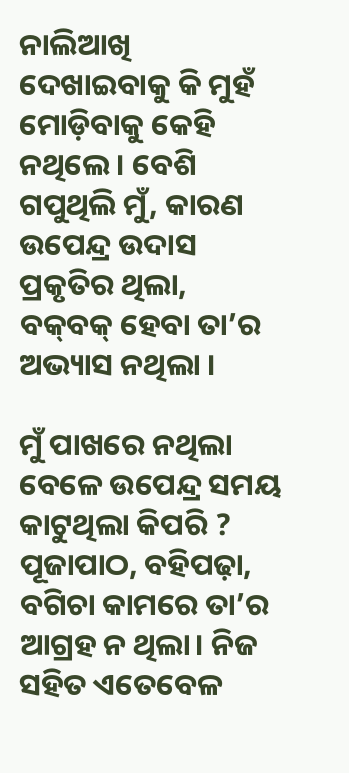ନାଲିଆଖି ଦେଖାଇବାକୁ କି ମୁହଁ ମୋଡ଼ିବାକୁ କେହି ନଥିଲେ । ବେଶି ଗପୁଥିଲି ମୁଁ, କାରଣ ଉପେନ୍ଦ୍ର ଉଦାସ ପ୍ରକୃତିର ଥିଲା, ବକ୍‌ବକ୍ ହେବା ତା’ର ଅଭ୍ୟାସ ନଥିଲା ।

ମୁଁ ପାଖରେ ନଥିଲା ବେଳେ ଉପେନ୍ଦ୍ର ସମୟ କାଟୁଥିଲା କିପରି ? ପୂଜାପାଠ, ବହିପଢ଼ା, ବଗିଚା କାମରେ ତା’ର ଆଗ୍ରହ ନ ଥିଲା। ନିଜ ସ‌ହିତ ଏତେବେଳ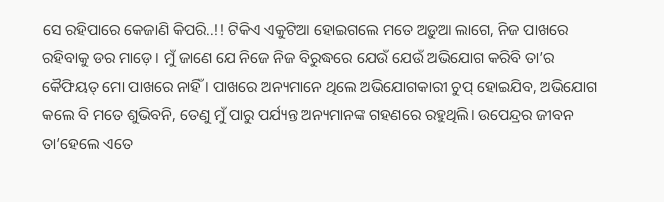ସେ ରହିପାରେ କେଜାଣି କିପରି..!! ଟିକିଏ ଏକୁଟିଆ ହୋଇଗଲେ ମତେ ଅଡ଼ୁଆ ଲାଗେ, ନିଜ ପାଖରେ ରହିବାକୁ ଡର ମାଡ଼େ। ମୁଁ ଜାଣେ ଯେ ନିଜେ ନିଜ ବିରୁଦ୍ଧରେ ଯେଉଁ ଯେଉଁ ଅଭିଯୋଗ କରିବି ତା’ର କୈଫିୟତ୍ ମୋ ପାଖରେ ନାହିଁ । ପାଖରେ ଅନ୍ୟମାନେ ଥିଲେ ଅଭିଯୋଗକାରୀ ଚୁପ୍ ହୋଇଯିବ, ଅଭିଯୋଗ କଲେ ବି ମତେ ଶୁଭିବନି, ତେଣୁ ମୁଁ ପାରୁ ପର୍ଯ୍ୟନ୍ତ ଅନ୍ୟମାନଙ୍କ ଗହଣରେ ରହୁଥିଲି। ଉପେନ୍ଦ୍ରର ଜୀବନ ତା’ହେଲେ ଏତେ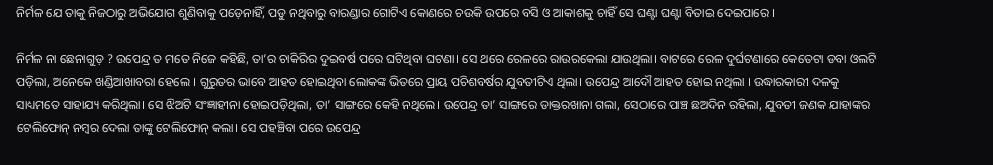ନିର୍ମଳ ଯେ ତାକୁ ନିଜଠାରୁ ଅଭିଯୋଗ ଶୁଣିବାକୁ ପଡ଼େନାହିଁ, ପଡୁ ନଥିବାରୁ ବାରଣ୍ଡାର ଗୋଟିଏ କୋଣରେ ଚଉକି ଉପରେ ବସି ଓ ଆକାଶକୁ ଚାହିଁ ସେ ଘଣ୍ଟା ଘଣ୍ଟା ବିତାଇ ଦେଇପାରେ ।

ନିର୍ମଳ ନା ଛେନାଗୁଡ଼ ? ଉପେନ୍ଦ୍ର ତ ମତେ ନିଜେ କହିଛି, ତା’ର ଚାକିରିର ଦୁଇବର୍ଷ ପରେ ଘଟିଥିବା ଘଟଣା। ସେ ଥରେ ରେଳରେ ରାଉରକେଲା ଯାଉଥିଲା। ବାଟରେ ରେଳ ଦୁର୍ଘଟଣାରେ କେତେଟା ଡବା ଓଲଟି ପଡ଼ିଲା, ଅନେକେ ଖଣ୍ଡିଆଖାବରା ହେଲେ । ଗୁରୁତର ଭାବେ ଆହତ ହୋଇଥିବା ଲୋକଙ୍କ ଭିତରେ ପ୍ରାୟ ପଚିଶବର୍ଷର ଯୁବତୀଟିଏ ଥିଲା। ଉପେନ୍ଦ୍ର ଆଦୌ ଆହତ ହୋଇ ନଥିଲା । ଉଦ୍ଧାରକାରୀ ଦଳକୁ ସାଧ୍ୟମତେ ସାହାଯ୍ୟ କରିଥିଲା। ସେ ଝିଅଟି ସଂଜ୍ଞାହୀନା ହୋଇପଡ଼ିଥିଲା, ତା’ ସାଙ୍ଗରେ କେହି ନଥିଲେ। ଉପେନ୍ଦ୍ର ତା’ ସାଙ୍ଗରେ ଡାକ୍ତରଖାନା ଗଲା, ସେଠାରେ ପାଞ୍ଚ ଛଅଦିନ ରହିଲା, ଯୁବତୀ ଜଣକ ଯାହାଙ୍କର ଟେଲିଫୋନ୍‌ ନମ୍ବର ଦେଲା ତାଙ୍କୁ ଟେଲିଫୋନ୍ କଲା। ସେ ପହଞ୍ଚିବା ପରେ ଉପେନ୍ଦ୍ର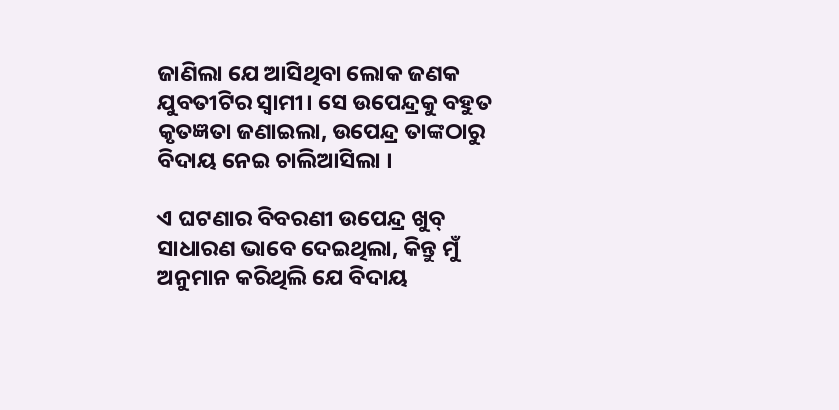ଜାଣିଲା ଯେ ଆସିଥିବା ଲୋକ ଜଣକ ଯୁବତୀଟିର ସ୍ବାମୀ। ସେ ଉପେନ୍ଦ୍ରକୁ ବହୁତ କୃତଜ୍ଞତା ଜଣାଇଲା, ଉପେନ୍ଦ୍ର ତାଙ୍କଠାରୁ ବିଦାୟ ନେଇ ଚାଲିଆସିଲା ।

ଏ ଘଟଣାର ବିବରଣୀ ଉପେନ୍ଦ୍ର ଖୁବ୍ ସାଧାରଣ ଭାବେ ଦେଇଥିଲା, କିନ୍ତୁ ମୁଁ ଅନୁମାନ କରିଥିଲି ଯେ ବିଦାୟ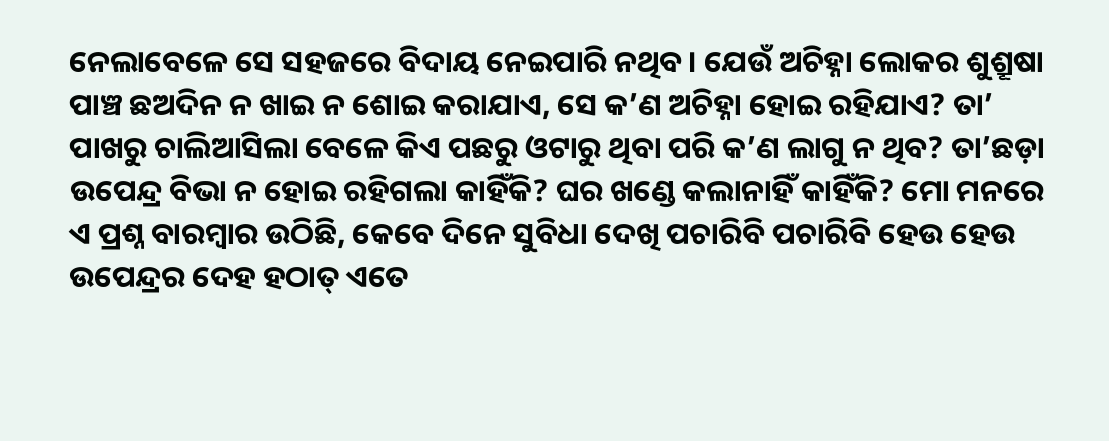ନେଲାବେଳେ ସେ ସହଜରେ ବିଦାୟ ନେଇପାରି ନଥିବ। ଯେଉଁ ଅଚିହ୍ନା ଲୋକର ଶୁଶ୍ରୂଷା ପାଞ୍ଚ ଛଅଦିନ ନ ଖାଇ ନ ଶୋଇ କରାଯାଏ, ସେ କ’ଣ ଅଚିହ୍ନା ହୋଇ ରହିଯାଏ? ତା’ ପାଖରୁ ଚାଲିଆସିଲା ବେଳେ କିଏ ପଛରୁ ଓଟାରୁ ଥିବା ପରି କ’ଣ ଲାଗୁ ନ ଥିବ? ତା’ଛଡ଼ା ଉପେନ୍ଦ୍ର ବିଭା ନ ହୋଇ ରହିଗଲା କାହିଁକି? ଘର ଖଣ୍ଡେ କଲାନାହିଁ କାହିଁକି? ମୋ ମନରେ ଏ ପ୍ରଶ୍ନ ବାରମ୍ବାର ଉଠିଛି, କେବେ ଦିନେ ସୁବିଧା ଦେଖି ପଚାରିବି ପଚାରିବି ହେଉ ହେଉ ଉପେନ୍ଦ୍ରର ଦେହ ହଠାତ୍ ଏତେ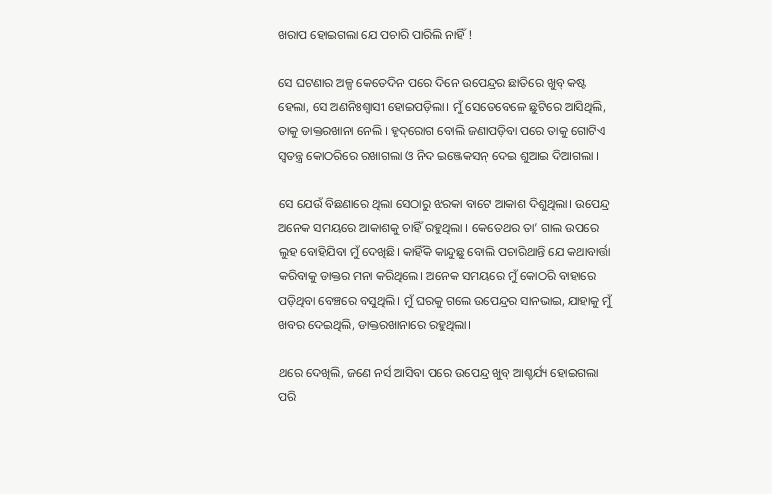ଖରାପ ହୋଇଗଲା ଯେ ପଚାରି ପାରିଲି ନାହିଁ !

ସେ ଘଟଣାର ଅଳ୍ପ କେତେଦିନ ପରେ ଦିନେ ଉପେନ୍ଦ୍ରର ଛାତିରେ ଖୁବ୍ କଷ୍ଟ ହେଲା, ସେ ଅଣନିଃଶ୍ବାସୀ ହୋଇପଡ଼ିଲା। ମୁଁ ସେତେବେଳେ ଛୁଟିରେ ଆସିଥିଲି, ତାକୁ ଡାକ୍ତରଖାନା ନେଲି । ହୃଦ୍‌ରୋଗ ବୋଲି ଜଣାପଡ଼ିବା ପରେ ତାକୁ ଗୋଟିଏ ସ୍ବତନ୍ତ୍ର କୋଠରିରେ ରଖାଗଲା ଓ ନିଦ ଇଞ୍ଜେକସନ୍ ଦେଇ ଶୁଆଇ ଦିଆଗଲା ।

ସେ ଯେଉଁ ବିଛଣାରେ ଥିଲା ସେଠାରୁ ଝରକା ବାଟେ ଆକାଶ ଦିଶୁଥିଲା। ଉପେନ୍ଦ୍ର ଅନେକ ସମୟରେ ଆକାଶକୁ ଚାହିଁ ରହୁଥିଲା । କେତେଥର ତା’ ଗାଲ ଉପରେ ଲୁହ ବୋହିଯିବା ମୁଁ ଦେଖିଛି। କାହିଁକି କାନ୍ଦୁଛୁ ବୋଲି ପଚାରିଥାନ୍ତି ଯେ କ‌ଥାବାର୍ତ୍ତା କରିବାକୁ ଡାକ୍ତର ମନା କରିଥିଲେ। ଅନେକ ସମୟରେ ମୁଁ କୋଠରି ବାହାରେ ପଡ଼ିଥିବା ବେଞ୍ଚରେ ବସୁଥିଲି। ମୁଁ ଘରକୁ ଗଲେ ଉପେନ୍ଦ୍ରର ସାନଭାଇ, ଯାହାକୁ ମୁଁ ଖବର ଦେଇଥିଲି, ଡାକ୍ତରଖାନାରେ ରହୁଥିଲା।

ଥରେ ଦେଖିଲି, ଜଣେ ନର୍ସ ଆସିବା ପରେ ଉପେନ୍ଦ୍ର ଖୁବ୍ ଆଶ୍ଚର୍ଯ୍ୟ ହୋଇଗଲା ପରି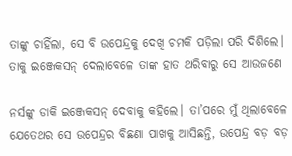ତାଙ୍କୁ ଚାହିଁଲା, ସେ ବି ଉପେନ୍ଦ୍ରକୁ ଦେଖି ଚମକି ପଡ଼ିଲା ପରି ଦିଶିଲେ। ତାକୁ ଇଞ୍ଜେକସନ୍ ଦେଲାବେଳେ ତାଙ୍କ ହାତ ଥରିବାରୁ ସେ ଆଉଜଣେ

ନର୍ସଙ୍କୁ ଡାକି ଇଞ୍ଜେକସନ୍ ଦେବାକୁ କହିଲେ। ତା’ପରେ ମୁଁ ଥିଲାବେଳେ ଯେତେଥର ସେ ଉପେନ୍ଦ୍ରର ବିଛଣା ପାଖକୁ ଆସିଛନ୍ତି, ଉପେନ୍ଦ୍ର ବଡ଼ ବଡ଼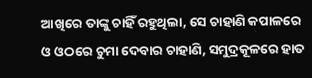ଆଖିରେ ତାଙ୍କୁ ଚାହିଁ ରହୁଥିଲା, ସେ ଚାହାଣି କପାଳରେ ଓ ଓଠରେ ଚୁମା ଦେବାର ଚାହାଣି, ସମୁଦ୍ରକୂଳରେ ହାତ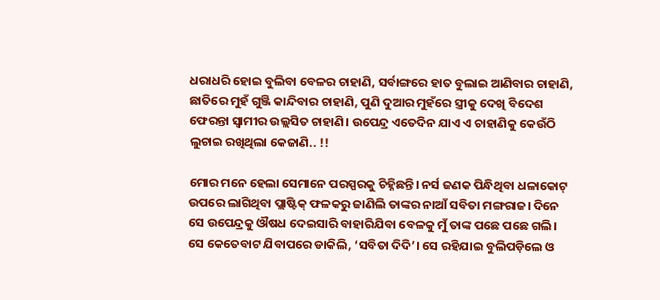ଧରାଧରି ହୋଇ ବୁଲିବା ବେଳର ଚାହାଣି, ସର୍ବାଙ୍ଗରେ ହାତ ବୁଲାଇ ଆଣିବାର ଚାହାଣି, ଛାତିରେ ମୁହଁ ଗୁଞ୍ଜି କାନ୍ଦିବାର ଚାହାଣି, ପୁଣି ଦୁଆର ମୁହଁରେ ସ୍ତ୍ରୀକୁ ଦେଖି ବିଦେଶ ଫେରନ୍ତା ସ୍ବାମୀର ଉଲ୍ଲସିତ ଚାହାଣି। ଉପେନ୍ଦ୍ର ଏତେଦିନ ଯାଏ ଏ ଚାହାଣିକୁ କେଉଁଠି ଲୁଚାଇ ରଖିଥିଲା କେଜାଣି.. !!

ମୋର ମନେ ହେଲା ସେମାନେ ପରସ୍ପରକୁ ଚିହ୍ନିଛନ୍ତି। ନର୍ସ ଜଣକ ପିନ୍ଧିଥିବା ଧଳାକୋଟ୍ ଉପରେ ଲାଗିଥିବା ପ୍ଲାଷ୍ଟିକ୍ ଫଳକରୁ ଜାଣିଲି ତାଙ୍କର ନାଆଁ ସବିତା ମଙ୍ଗରାଜ। ଦିନେ ସେ ଉପେନ୍ଦ୍ରକୁ ଔଷଧ ଦେଇସାରି ବାହାରିଯିବା ବେଳକୁ ମୁଁ ତାଙ୍କ ପଛେ ପଛେ ଗଲି। ସେ କେତେବାଟ ଯିବାପରେ ଡାକିଲି, ‘ସବିତା ଦିଦି’। ସେ ରହିଯାଇ ବୁଲିପଡ଼ିଲେ ଓ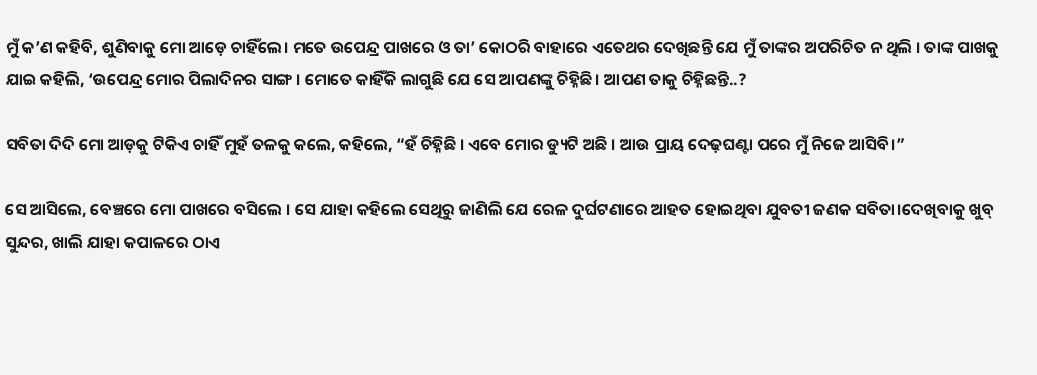ମୁଁ କ’ଣ କହିବି, ଶୁଣିବାକୁ ମୋ ଆଡ଼େ ଚାହିଁଲେ। ମତେ ଉପେନ୍ଦ୍ର ପାଖରେ ଓ ତା’ କୋଠରି ବାହାରେ ଏତେଥର ଦେଖିଛନ୍ତି ଯେ ମୁଁ ତାଙ୍କର ଅପରିଚିତ ନ ଥିଲି । ତାଙ୍କ ପାଖକୁ ଯାଇ କହିଲି, ‘ଉପେନ୍ଦ୍ର ମୋର ପିଲାଦିନର ସାଙ୍ଗ । ମୋତେ କାହିଁକି ଲାଗୁଛି ଯେ ସେ ଆପଣଙ୍କୁ ଚିହ୍ନିଛି। ଆପଣ ତାକୁ ଚିହ୍ନିଛନ୍ତି..?

ସବିତା ଦିଦି ମୋ ଆଡ଼କୁ ଟିକିଏ ଚାହିଁ ମୁହଁ ତଳକୁ କଲେ, କହିଲେ, “ହଁ ଚିହ୍ନିଛି । ଏବେ ମୋର ଡ୍ୟୁଟି ଅଛି । ଆଉ ପ୍ରାୟ ଦେଢ଼ଘଣ୍ଟା ପରେ ମୁଁ ନିଜେ ଆସିବି।”

ସେ ଆସିଲେ, ବେଞ୍ଚରେ ମୋ ପାଖରେ ବସିଲେ । ସେ ଯାହା କହିଲେ ସେଥିରୁ ଜାଣିଲି ଯେ ରେଳ ଦୁର୍ଘଟଣାରେ ଆହତ ହୋଇଥିବା ଯୁବତୀ ଜଣକ ସବିତା।ଦେଖିବାକୁ ଖୁବ୍ ସୁନ୍ଦର, ଖାଲି ଯାହା କପାଳରେ ଠାଏ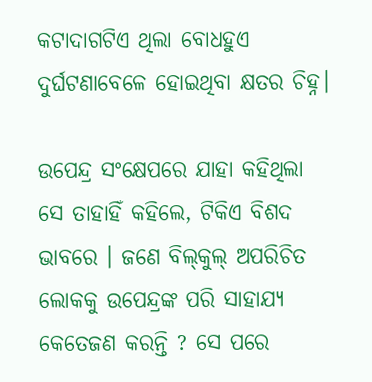କଟାଦାଗଟିଏ ଥିଲା ବୋଧହୁଏ ଦୁର୍ଘଟଣାବେଳେ ହୋଇଥିବା କ୍ଷତର ଚିହ୍ନ।

ଉପେନ୍ଦ୍ର ସଂକ୍ଷେପରେ ଯାହା କହିଥିଲା ସେ ତାହାହିଁ କହିଲେ, ଟିକିଏ ବିଶଦ ଭାବରେ । ଜଣେ ବିଲ୍‌କୁଲ୍ ଅପରିଚିତ ଲୋକକୁ ଉପେନ୍ଦ୍ରଙ୍କ ପରି ସାହାଯ୍ୟ କେତେଜଣ କରନ୍ତି ? ସେ ପରେ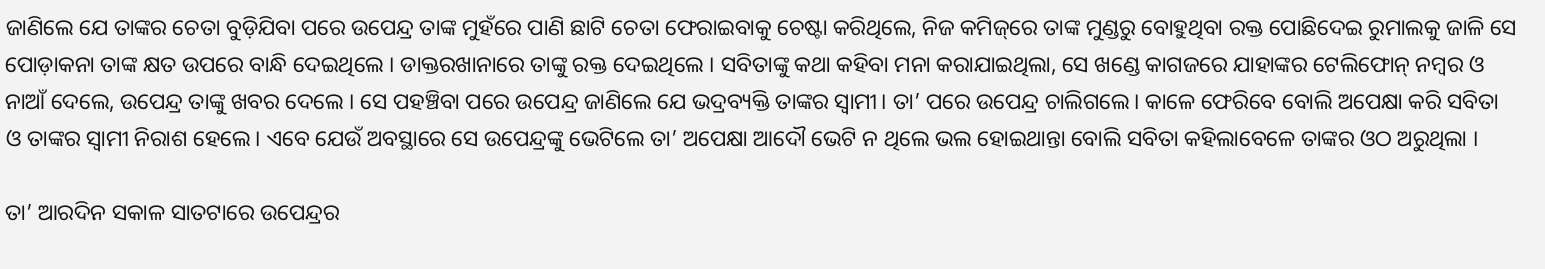ଜାଣିଲେ ଯେ ତାଙ୍କର ଚେତା ବୁଡ଼ିଯିବା ପରେ ଉପେନ୍ଦ୍ର ତାଙ୍କ ମୁହଁରେ ପାଣି ଛାଟି ଚେତା ଫେରାଇବାକୁ ଚେଷ୍ଟା କରିଥିଲେ, ନିଜ କମିଜ୍‌ରେ ତାଙ୍କ ମୁଣ୍ଡରୁ ବୋହୁଥିବା ରକ୍ତ ପୋଛିଦେଇ ରୁମାଲକୁ ଜାଳି ସେ ପୋଡ଼ାକନା ତାଙ୍କ କ୍ଷତ ଉପରେ ବାନ୍ଧି ଦେଇଥିଲେ । ଡାକ୍ତରଖାନାରେ ତାଙ୍କୁ ରକ୍ତ ଦେଇଥିଲେ । ସବିତାଙ୍କୁ କଥା କହିବା ମନା କରାଯାଇଥିଲା, ସେ ଖଣ୍ଡେ କାଗଜରେ ଯାହାଙ୍କର ଟେଲିଫୋନ୍ ନମ୍ବର ଓ ନାଆଁ ଦେଲେ, ଉପେନ୍ଦ୍ର ତାଙ୍କୁ ଖବର ଦେଲେ । ସେ ପହଞ୍ଚିବା ପରେ ଉପେନ୍ଦ୍ର ଜାଣିଲେ ଯେ ଭଦ୍ରବ୍ୟକ୍ତି ତାଙ୍କର ସ୍ବାମୀ। ତା’ ପରେ ଉପେନ୍ଦ୍ର ଚାଲିଗଲେ। କାଳେ ଫେରିବେ ବୋଲି ଅପେକ୍ଷା କରି ସବିତା ଓ ତାଙ୍କର ସ୍ବାମୀ ନିରାଶ ହେଲେ। ଏବେ ଯେଉଁ ଅବସ୍ଥାରେ ସେ ଉପେନ୍ଦ୍ରଙ୍କୁ ଭେଟିଲେ ତା’ ଅପେକ୍ଷା ଆଦୌ ଭେଟି ନ ଥିଲେ ଭଲ ହୋଇଥାନ୍ତା ବୋଲି ସବିତା କହିଲାବେଳେ ତାଙ୍କର ଓଠ ଅରୁଥିଲା ।

ତା’ ଆରଦିନ ସକାଳ ସାତଟାରେ ଉପେନ୍ଦ୍ରର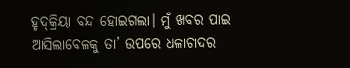ହୃଦ୍‌କ୍ରିୟା ବନ୍ଦ ହୋଇଗଲା। ମୁଁ ଖବର ପାଇ ଆସିଲାବେଳକୁ ତା’ ଉପରେ ଧଳାଚାଦର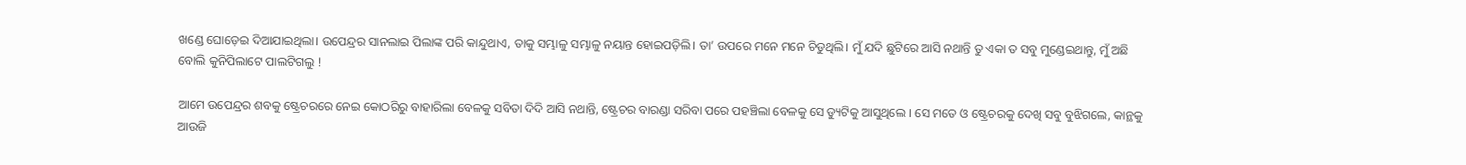ଖଣ୍ଡେ ଘୋଡ଼େଇ ଦିଆଯାଇଥିଲା। ଉପେନ୍ଦ୍ରର ସାନଲାଇ ପିଲାଙ୍କ ପରି କାନ୍ଦୁଥାଏ, ତାକୁ ସମ୍ଭାଳୁ ସମ୍ଭାଳୁ ନୟାନ୍ତ ହୋଇପଡ଼ିଲି। ତା’ ଉପରେ ମନେ ମନେ ଚିଡୁଥିଲି। ମୁଁ ଯଦି ଛୁଟିରେ ଆସି ନଥାନ୍ତି ତୁ ଏକା ତ ସବୁ ମୁଣ୍ଡେଇଥାନ୍ତୁ, ମୁଁ ଅଛି ବୋଲି କୁନିପିଲାଟେ ପାଲଟିଗଲୁ !

ଆମେ ଉପେନ୍ଦ୍ରର ଶବକୁ ଷ୍ଟ୍ରେଚରରେ ନେଇ କୋଠରିରୁ ବାହାରିଲା ବେଳକୁ ସବିତା ଦିଦି ଆସି ନଥାନ୍ତି, ଷ୍ଟ୍ରେଚର ବାରଣ୍ଡା ସରିବା ପରେ ପହଞ୍ଚିଲା ବେଳକୁ ସେ ଡ୍ୟୁଟିକୁ ଆସୁଥିଲେ । ସେ ମତେ ଓ ଷ୍ଟ୍ରେଚରକୁ ଦେଖି ସବୁ ବୁଝିଗଲେ, କାନ୍ଥକୁ ଆଉଜି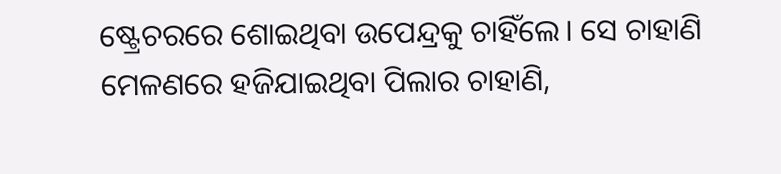ଷ୍ଟ୍ରେଚରରେ ଶୋଇଥିବା ଉପେନ୍ଦ୍ରକୁ ଚାହିଁଲେ। ସେ ଚାହାଣି ମେଳଣରେ ହଜିଯାଇଥିବା ପିଲାର ଚାହାଣି,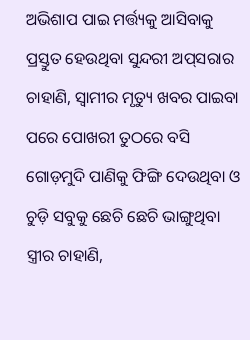ଅଭିଶାପ ପାଇ ମର୍ତ୍ତ୍ୟକୁ ଆସିବାକୁ ପ୍ରସ୍ତୁତ ହେଉଥିବା ସୁନ୍ଦରୀ ଅପ୍‌ସରାର ଚାହାଣି, ସ୍ବାମୀର ମୃତ୍ୟୁ ଖବର ପାଇବା ପରେ ପୋଖରୀ ତୁଠରେ ବସି ଗୋଡ଼ମୁଦି ପାଣିକୁ ଫିଙ୍ଗି ଦେଉଥିବା ଓ ଚୁଡ଼ି ସବୁକୁ ଛେଚି ଛେଚି ଭାଙ୍ଗୁଥିବା ସ୍ତ୍ରୀର ଚାହାଣି,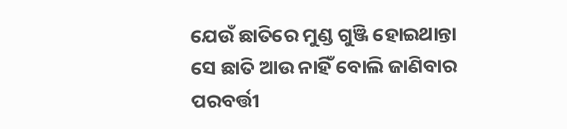ଯେଉଁ ଛାତିରେ ମୁଣ୍ଡ ଗୁଞ୍ଜି ହୋଇଥାନ୍ତା ସେ ଛାତି ଆଉ ନାହିଁ ବୋଲି ଜାଣିବାର ପରବର୍ତ୍ତୀ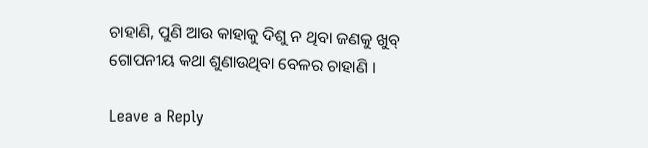ଚାହାଣି, ପୁଣି ଆଉ କାହାକୁ ଦିଶୁ ନ ଥିବା ଜଣକୁ ଖୁବ୍ ଗୋପନୀୟ କଥା ଶୁଣାଉଥିବା ବେଳର ଚାହାଣି ।

Leave a Reply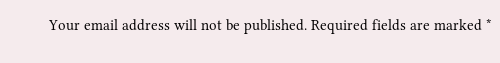Your email address will not be published. Required fields are marked *